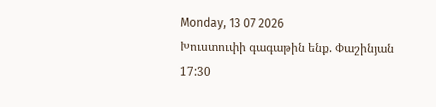Monday, 13 07 2026
Խուստուփի գագաթին ենք. Փաշինյան
17:30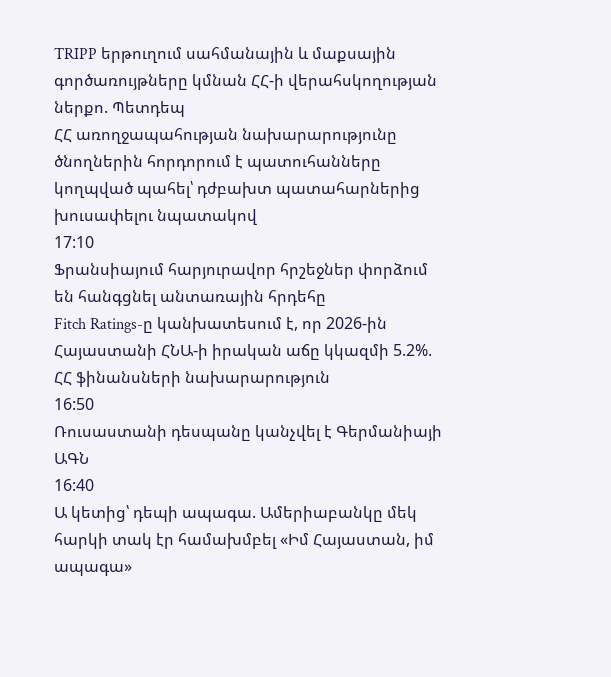TRIPP երթուղում սահմանային և մաքսային գործառույթները կմնան ՀՀ-ի վերահսկողության ներքո. Պետդեպ
ՀՀ առողջապահության նախարարությունը ծնողներին հորդորում է պատուհանները կողպված պահել՝ դժբախտ պատահարներից խուսափելու նպատակով
17:10
Ֆրանսիայում հարյուրավոր հրշեջներ փորձում են հանգցնել անտառային հրդեհը
Fitch Ratings-ը կանխատեսում է, որ 2026-ին Հայաստանի ՀՆԱ-ի իրական աճը կկազմի 5.2%. ՀՀ ֆինանսների նախարարություն
16:50
Ռուսաստանի դեսպանը կանչվել է Գերմանիայի ԱԳՆ
16:40
Ա կետից՝ դեպի ապագա. Ամերիաբանկը մեկ հարկի տակ էր համախմբել «Իմ Հայաստան, իմ ապագա»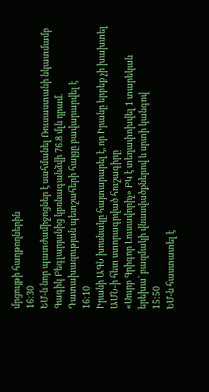մրցույթի հաղթողներին
16:30
ԵՄ-ն նոր պատժամիջոցներ է սահմանել Ռուսաստանի նկատմամբ
Գագիկ Բեգլարյանից կբռնագանձվի 76.8 մլն դրամ. Դատախազության պետշահերի հայցը բավարարվել է
16:10
Իրանի ԱԳՆ խոսնակը հայտարարել է, որ Իրանը երբեք չի խախտել ԱՄՆ-ի հետ ստորագրված հուշագիրը
«Սուրբ Գրիգոր Լուսավորիչ» ԲԿ է տեղափոխվել 1 տարեկան երեխա՝ բազմակի վնասվածքներով և սրտի կանգով
15:50
ԵՄ-ն հաստատել է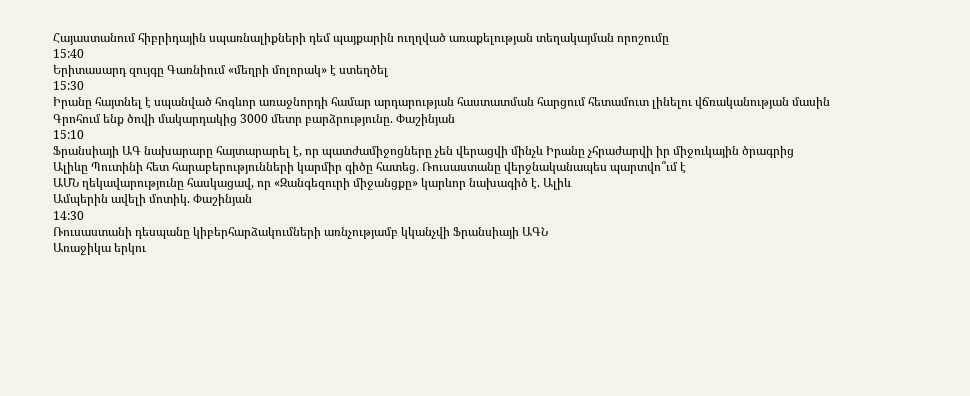Հայաստանում հիբրիդային սպառնալիքների դեմ պայքարին ուղղված առաքելության տեղակայման որոշումը
15:40
Երիտասարդ զույգը Գառնիում «մեղրի մոլորակ» է ստեղծել
15:30
Իրանը հայտնել է սպանված հոգևոր առաջնորդի համար արդարության հաստատման հարցում հետամուտ լինելու վճռականության մասին
Գրոհում ենք ծովի մակարդակից 3000 մետր բարձրությունը. Փաշինյան
15:10
Ֆրանսիայի ԱԳ նախարարը հայտարարել է, որ պատժամիջոցները չեն վերացվի մինչև Իրանը չհրաժարվի իր միջուկային ծրագրից
Ալիևը Պուտինի հետ հարաբերությունների կարմիր գիծը հատեց․ Ռուսաստանը վերջնականապես պարտվո՞ւմ է
ԱՄՆ ղեկավարությունը հասկացավ, որ «Զանգեզուրի միջանցքը» կարևոր նախագիծ է. Ալիև
Ամպերին ավելի մոտիկ. Փաշինյան
14:30
Ռուսաստանի դեսպանը կիբերհարձակումների առնչությամբ կկանչվի Ֆրանսիայի ԱԳՆ
Առաջիկա երկու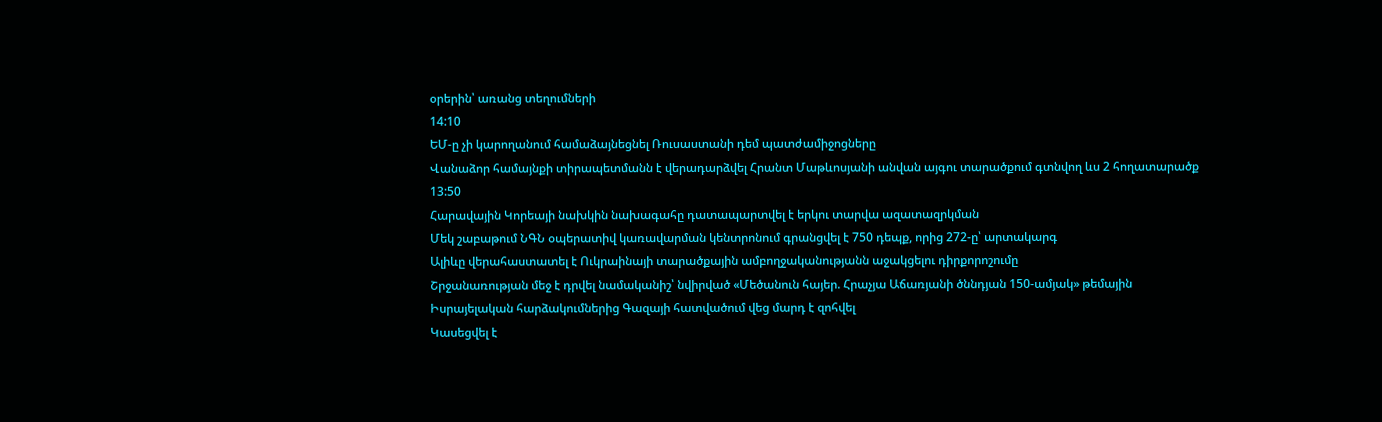օրերին՝ առանց տեղումների
14:10
ԵՄ-ը չի կարողանում համաձայնեցնել Ռուսաստանի դեմ պատժամիջոցները
Վանաձոր համայնքի տիրապետմանն է վերադարձվել Հրանտ Մաթևոսյանի անվան այգու տարածքում գտնվող ևս 2 հողատարածք
13:50
Հարավային Կորեայի նախկին նախագահը դատապարտվել է երկու տարվա ազատազրկման
Մեկ շաբաթում ՆԳՆ օպերատիվ կառավարման կենտրոնում գրանցվել է 750 դեպք, որից 272-ը՝ արտակարգ
Ալիևը վերահաստատել է Ուկրաինայի տարածքային ամբողջականությանն աջակցելու դիրքորոշումը
Շրջանառության մեջ է դրվել նամականիշ՝ նվիրված «Մեծանուն հայեր. Հրաչյա Աճառյանի ծննդյան 150-ամյակ» թեմային
Իսրայելական հարձակումներից Գազայի հատվածում վեց մարդ է զոհվել
Կասեցվել է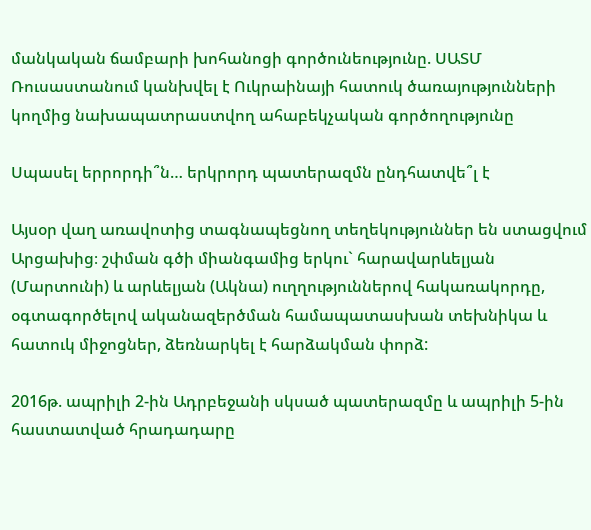մանկական ճամբարի խոհանոցի գործունեությունը. ՍԱՏՄ
Ռուսաստանում կանխվել է Ուկրաինայի հատուկ ծառայությունների կողմից նախապատրաստվող ահաբեկչական գործողությունը

Սպասել երրորդի՞ն… երկրորդ պատերազմն ընդհատվե՞լ է

Այսօր վաղ առավոտից տագնապեցնող տեղեկություններ են ստացվում Արցախից։ շփման գծի միանգամից երկու` հարավարևելյան (Մարտունի) և արևելյան (Ակնա) ուղղություններով հակառակորդը, օգտագործելով ականազերծման համապատասխան տեխնիկա և հատուկ միջոցներ, ձեռնարկել է հարձակման փորձ:

2016թ. ապրիլի 2-ին Ադրբեջանի սկսած պատերազմը և ապրիլի 5-ին հաստատված հրադադարը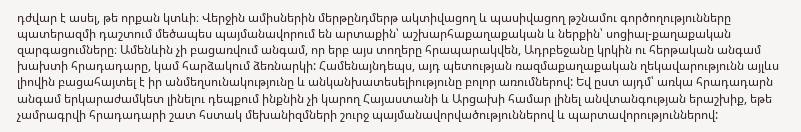դժվար է ասել, թե որքան կտևի։ Վերջին ամիսներին մերթընդմերթ ակտիվացող և պասիվացող թշնամու գործողությունները պատերազմի դաշտում մեծապես պայմանավորում են արտաքին՝ աշխարհաքաղաքական և ներքին՝ սոցիալ-քաղաքական զարգացումները։ Ամենևին չի բացառվում անգամ, որ երբ այս տողերը հրապարակվեն, Ադրբեջանը կրկին ու հերթական անգամ խախտի հրադադարը, կամ հարձակում ձեռնարկի: Համենայնդեպս, այդ պետության ռազմաքաղաքական ղեկավարությունն այլևս լիովին բացահայտել է իր անմեղսունակությունը և անկանխատեսելիությունը բոլոր առումներով: Եվ ըստ այդմ՝ առկա հրադադարն անգամ երկարաժամկետ լինելու դեպքում ինքնին չի կարող Հայաստանի և Արցախի համար լինել անվտանգության երաշխիք, եթե չամրագրվի հրադադարի շատ հստակ մեխանիզմների շուրջ պայմանավորվածություններով և պարտավորություններով: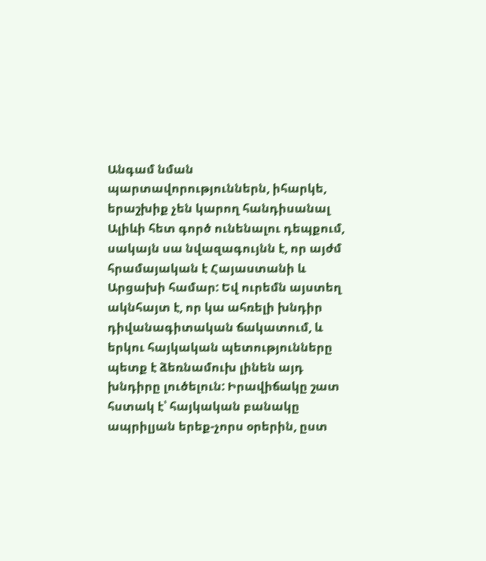Անգամ նման պարտավորություններն, իհարկե, երաշխիք չեն կարող հանդիսանալ Ալիևի հետ գործ ունենալու դեպքում, սակայն սա նվազագույնն է, որ այժմ հրամայական է Հայաստանի և Արցախի համար: Եվ ուրեմն այստեղ ակնհայտ է, որ կա ահռելի խնդիր դիվանագիտական ճակատում, և երկու հայկական պետությունները պետք է ձեռնամուխ լինեն այդ խնդիրը լուծելուն: Իրավիճակը շատ հստակ է՝ հայկական բանակը ապրիլյան երեք-չորս օրերին, ըստ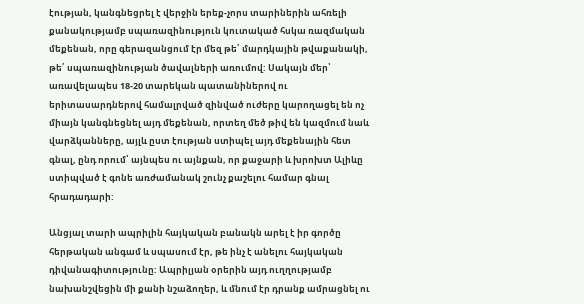էության, կանգնեցրել է վերջին երեք-չորս տարիներին ահռելի քանակությամբ սպառազինություն կուտակած հսկա ռազմական մեքենան, որը գերազանցում էր մեզ թե՛ մարդկային թվաքանակի, թե՛ սպառազինության ծավալների առումով: Սակայն մեր՝ առավելապես 18-20 տարեկան պատանիներով ու երիտասարդներով համալրված զինված ուժերը կարողացել են ոչ միայն կանգնեցնել այդ մեքենան, որտեղ մեծ թիվ են կազմում նաև վարձկանները, այլև ըստ էության ստիպել այդ մեքենային հետ գնալ, ընդ որում՝ այնպես ու այնքան, որ քաջարի և խրոխտ Ալիևը ստիպված է գոնե առժամանակ շունչ քաշելու համար գնալ հրադադարի:

Անցյալ տարի ապրիլին հայկական բանակն արել է իր գործը հերթական անգամ և սպասում էր, թե ինչ է անելու հայկական դիվանագիտությունը: Ապրիլյան օրերին այդ ուղղությամբ նախանշվեցին մի քանի նշաձողեր, և մնում էր դրանք ամրացնել ու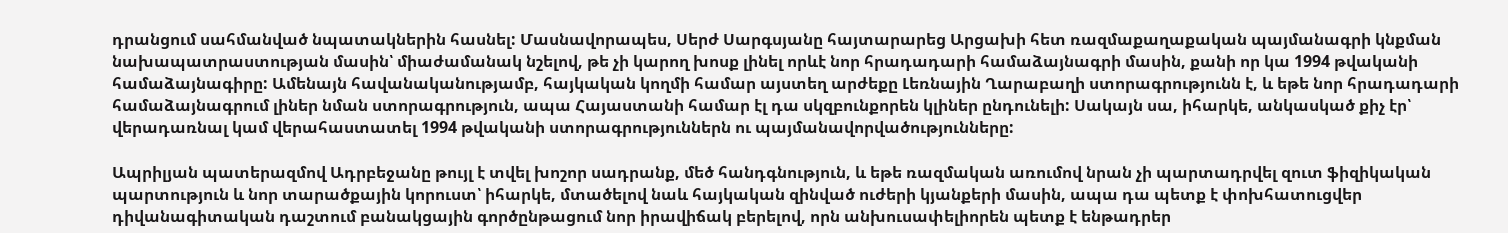դրանցում սահմանված նպատակներին հասնել: Մասնավորապես, Սերժ Սարգսյանը հայտարարեց Արցախի հետ ռազմաքաղաքական պայմանագրի կնքման նախապատրաստության մասին՝ միաժամանակ նշելով, թե չի կարող խոսք լինել որևէ նոր հրադադարի համաձայնագրի մասին, քանի որ կա 1994 թվականի համաձայնագիրը: Ամենայն հավանականությամբ, հայկական կողմի համար այստեղ արժեքը Լեռնային Ղարաբաղի ստորագրությունն է, և եթե նոր հրադադարի համաձայնագրում լիներ նման ստորագրություն, ապա Հայաստանի համար էլ դա սկզբունքորեն կլիներ ընդունելի: Սակայն սա, իհարկե, անկասկած քիչ էր՝ վերադառնալ կամ վերահաստատել 1994 թվականի ստորագրություններն ու պայմանավորվածությունները:

Ապրիլյան պատերազմով Ադրբեջանը թույլ է տվել խոշոր սադրանք, մեծ հանդգնություն, և եթե ռազմական առումով նրան չի պարտադրվել զուտ ֆիզիկական պարտություն և նոր տարածքային կորուստ՝ իհարկե, մտածելով նաև հայկական զինված ուժերի կյանքերի մասին, ապա դա պետք է փոխհատուցվեր դիվանագիտական դաշտում բանակցային գործընթացում նոր իրավիճակ բերելով, որն անխուսափելիորեն պետք է ենթադրեր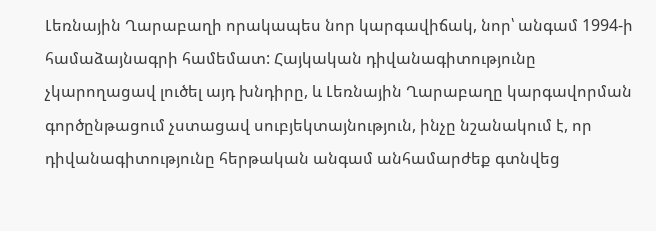Լեռնային Ղարաբաղի որակապես նոր կարգավիճակ, նոր՝ անգամ 1994-ի համաձայնագրի համեմատ: Հայկական դիվանագիտությունը չկարողացավ լուծել այդ խնդիրը, և Լեռնային Ղարաբաղը կարգավորման գործընթացում չստացավ սուբյեկտայնություն, ինչը նշանակում է, որ դիվանագիտությունը հերթական անգամ անհամարժեք գտնվեց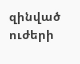զինված ուժերի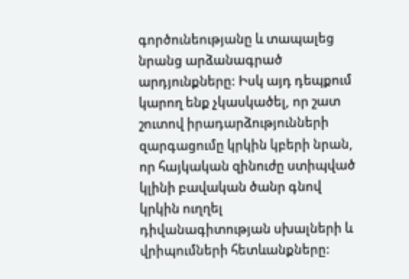գործունեությանը և տապալեց նրանց արձանագրած արդյունքները: Իսկ այդ դեպքում կարող ենք չկասկածել, որ շատ շուտով իրադարձությունների զարգացումը կրկին կբերի նրան, որ հայկական զինուժը ստիպված կլինի բավական ծանր գնով կրկին ուղղել դիվանագիտության սխալների և վրիպումների հետևանքները: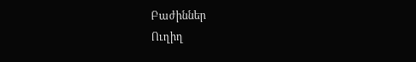Բաժիններ
Ուղիղ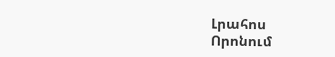Լրահոս
Որոնում